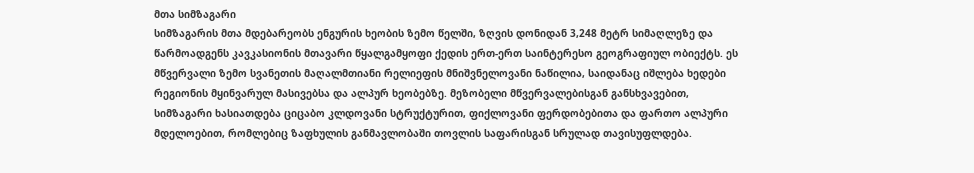მთა სიმზაგარი
სიმზაგარის მთა მდებარეობს ენგურის ხეობის ზემო წელში, ზღვის დონიდან 3,248 მეტრ სიმაღლეზე და წარმოადგენს კავკასიონის მთავარი წყალგამყოფი ქედის ერთ-ერთ საინტერესო გეოგრაფიულ ობიექტს. ეს მწვერვალი ზემო სვანეთის მაღალმთიანი რელიეფის მნიშვნელოვანი ნაწილია, საიდანაც იშლება ხედები რეგიონის მყინვარულ მასივებსა და ალპურ ხეობებზე. მეზობელი მწვერვალებისგან განსხვავებით, სიმზაგარი ხასიათდება ციცაბო კლდოვანი სტრუქტურით, ფიქლოვანი ფერდობებითა და ფართო ალპური მდელოებით, რომლებიც ზაფხულის განმავლობაში თოვლის საფარისგან სრულად თავისუფლდება.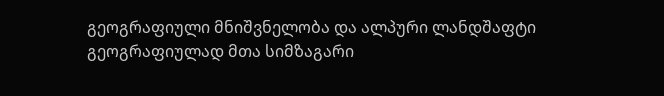გეოგრაფიული მნიშვნელობა და ალპური ლანდშაფტი
გეოგრაფიულად მთა სიმზაგარი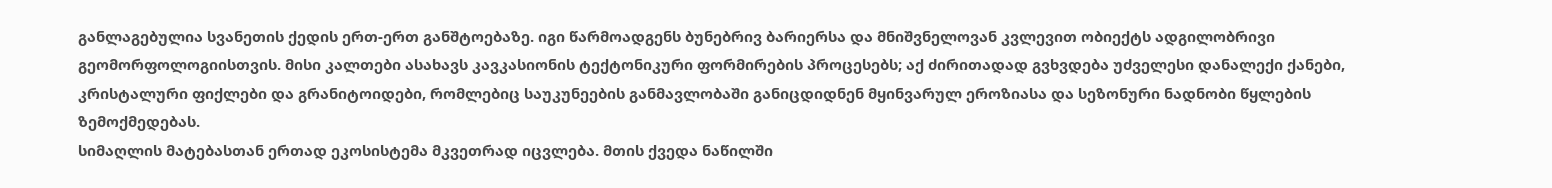განლაგებულია სვანეთის ქედის ერთ-ერთ განშტოებაზე. იგი წარმოადგენს ბუნებრივ ბარიერსა და მნიშვნელოვან კვლევით ობიექტს ადგილობრივი გეომორფოლოგიისთვის. მისი კალთები ასახავს კავკასიონის ტექტონიკური ფორმირების პროცესებს; აქ ძირითადად გვხვდება უძველესი დანალექი ქანები, კრისტალური ფიქლები და გრანიტოიდები, რომლებიც საუკუნეების განმავლობაში განიცდიდნენ მყინვარულ ეროზიასა და სეზონური ნადნობი წყლების ზემოქმედებას.
სიმაღლის მატებასთან ერთად ეკოსისტემა მკვეთრად იცვლება. მთის ქვედა ნაწილში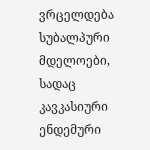ვრცელდება სუბალპური მდელოები, სადაც კავკასიური ენდემური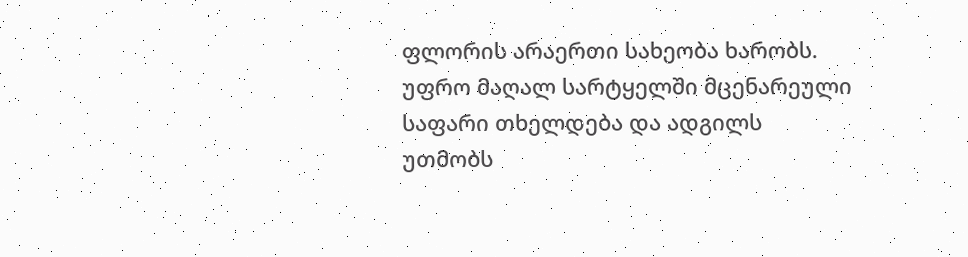ფლორის არაერთი სახეობა ხარობს. უფრო მაღალ სარტყელში მცენარეული საფარი თხელდება და ადგილს უთმობს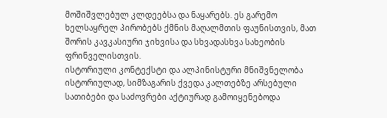მოშიშვლებულ კლდეებსა და ნაყარებს. ეს გარემო ხელსაყრელ პირობებს ქმნის მაღალმთის ფაუნისთვის, მათ შორის კავკასიური ჯიხვისა და სხვადასხვა სახეობის ფრინველისთვის.
ისტორიული კონტექსტი და ალპინისტური მნიშვნელობა
ისტორიულად, სიმზაგარის ქვედა კალთებზე არსებული სათიბები და საძოვრები აქტიურად გამოიყენებოდა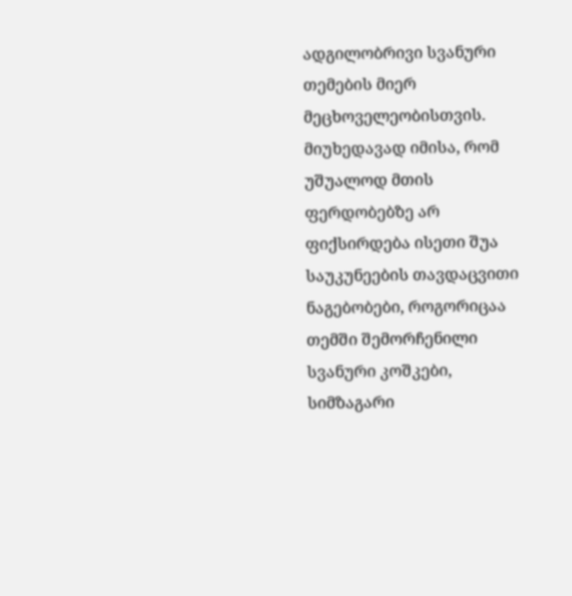ადგილობრივი სვანური თემების მიერ მეცხოველეობისთვის. მიუხედავად იმისა, რომ უშუალოდ მთის ფერდობებზე არ ფიქსირდება ისეთი შუა საუკუნეების თავდაცვითი ნაგებობები, როგორიცაა თემში შემორჩენილი სვანური კოშკები, სიმზაგარი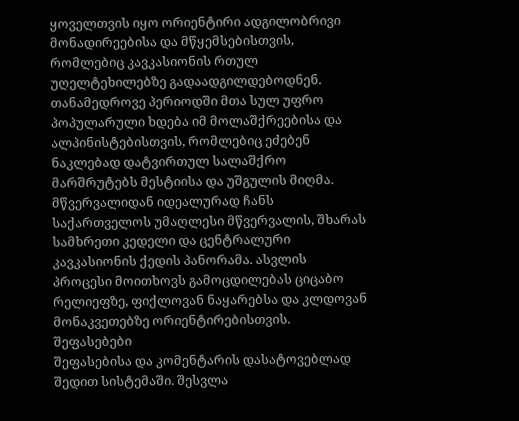ყოველთვის იყო ორიენტირი ადგილობრივი მონადირეებისა და მწყემსებისთვის, რომლებიც კავკასიონის რთულ უღელტეხილებზე გადაადგილდებოდნენ.
თანამედროვე პერიოდში მთა სულ უფრო პოპულარული ხდება იმ მოლაშქრეებისა და ალპინისტებისთვის, რომლებიც ეძებენ ნაკლებად დატვირთულ სალაშქრო მარშრუტებს მესტიისა და უშგულის მიღმა. მწვერვალიდან იდეალურად ჩანს საქართველოს უმაღლესი მწვერვალის, შხარას სამხრეთი კედელი და ცენტრალური კავკასიონის ქედის პანორამა. ასვლის პროცესი მოითხოვს გამოცდილებას ციცაბო რელიეფზე, ფიქლოვან ნაყარებსა და კლდოვან მონაკვეთებზე ორიენტირებისთვის.
შეფასებები
შეფასებისა და კომენტარის დასატოვებლად შედით სისტემაში. შესვლა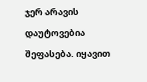ჯერ არავის დაუტოვებია შეფასება. იყავით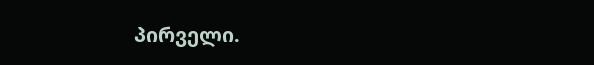პირველი.